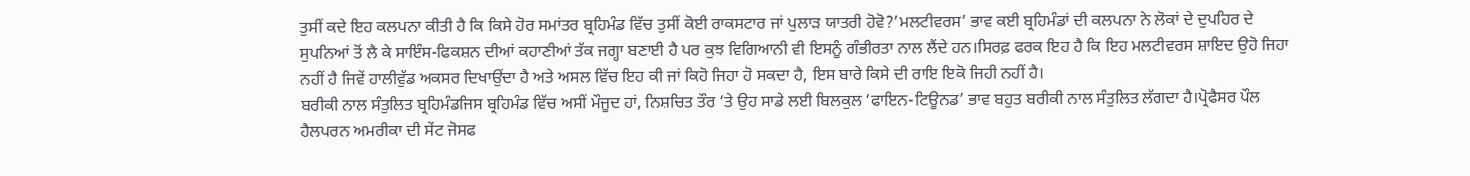ਤੁਸੀਂ ਕਦੇ ਇਹ ਕਲਪਨਾ ਕੀਤੀ ਹੈ ਕਿ ਕਿਸੇ ਹੋਰ ਸਮਾਂਤਰ ਬ੍ਰਹਿਮੰਡ ਵਿੱਚ ਤੁਸੀਂ ਕੋਈ ਰਾਕਸਟਾਰ ਜਾਂ ਪੁਲਾੜ ਯਾਤਰੀ ਹੋਵੋ?’ਮਲਟੀਵਰਸ’ ਭਾਵ ਕਈ ਬ੍ਰਹਿਮੰਡਾਂ ਦੀ ਕਲਪਨਾ ਨੇ ਲੋਕਾਂ ਦੇ ਦੁਪਹਿਰ ਦੇ ਸੁਪਨਿਆਂ ਤੋਂ ਲੈ ਕੇ ਸਾਇੰਸ-ਫਿਕਸ਼ਨ ਦੀਆਂ ਕਹਾਣੀਆਂ ਤੱਕ ਜਗ੍ਹਾ ਬਣਾਈ ਹੈ ਪਰ ਕੁਝ ਵਿਗਿਆਨੀ ਵੀ ਇਸਨੂੰ ਗੰਭੀਰਤਾ ਨਾਲ ਲੈਂਦੇ ਹਨ।ਸਿਰਫ਼ ਫਰਕ ਇਹ ਹੈ ਕਿ ਇਹ ਮਲਟੀਵਰਸ ਸ਼ਾਇਦ ਉਹੋ ਜਿਹਾ ਨਹੀਂ ਹੈ ਜਿਵੇਂ ਹਾਲੀਵੁੱਡ ਅਕਸਰ ਦਿਖਾਉਂਦਾ ਹੈ ਅਤੇ ਅਸਲ ਵਿੱਚ ਇਹ ਕੀ ਜਾਂ ਕਿਹੋ ਜਿਹਾ ਹੋ ਸਕਦਾ ਹੈ, ਇਸ ਬਾਰੇ ਕਿਸੇ ਦੀ ਰਾਇ ਇਕੋ ਜਿਹੀ ਨਹੀਂ ਹੈ।
ਬਰੀਕੀ ਨਾਲ ਸੰਤੁਲਿਤ ਬ੍ਰਹਿਮੰਡਜਿਸ ਬ੍ਰਹਿਮੰਡ ਵਿੱਚ ਅਸੀਂ ਮੌਜੂਦ ਹਾਂ, ਨਿਸ਼ਚਿਤ ਤੌਰ ‘ਤੇ ਉਹ ਸਾਡੇ ਲਈ ਬਿਲਕੁਲ ‘ਫਾਇਨ-ਟਿਊਨਡ’ ਭਾਵ ਬਹੁਤ ਬਰੀਕੀ ਨਾਲ ਸੰਤੁਲਿਤ ਲੱਗਦਾ ਹੈ।ਪ੍ਰੋਫੈਸਰ ਪੌਲ ਹੈਲਪਰਨ ਅਮਰੀਕਾ ਦੀ ਸੇਂਟ ਜੋਸਫ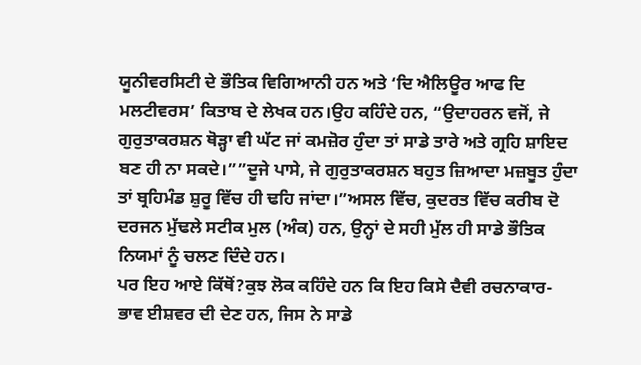ਯੂਨੀਵਰਸਿਟੀ ਦੇ ਭੌਤਿਕ ਵਿਗਿਆਨੀ ਹਨ ਅਤੇ ‘ਦਿ ਐਲਿਊਰ ਆਫ ਦਿ ਮਲਟੀਵਰਸ’ ਕਿਤਾਬ ਦੇ ਲੇਖਕ ਹਨ।ਉਹ ਕਹਿੰਦੇ ਹਨ, “ਉਦਾਹਰਨ ਵਜੋਂ, ਜੇ ਗੁਰੁਤਾਕਰਸ਼ਨ ਥੋੜ੍ਹਾ ਵੀ ਘੱਟ ਜਾਂ ਕਮਜ਼ੋਰ ਹੁੰਦਾ ਤਾਂ ਸਾਡੇ ਤਾਰੇ ਅਤੇ ਗ੍ਰਹਿ ਸ਼ਾਇਦ ਬਣ ਹੀ ਨਾ ਸਕਦੇ।””ਦੂਜੇ ਪਾਸੇ, ਜੇ ਗੁਰੁਤਾਕਰਸ਼ਨ ਬਹੁਤ ਜ਼ਿਆਦਾ ਮਜ਼ਬੂਤ ਹੁੰਦਾ ਤਾਂ ਬ੍ਰਹਿਮੰਡ ਸ਼ੁਰੂ ਵਿੱਚ ਹੀ ਢਹਿ ਜਾਂਦਾ।”ਅਸਲ ਵਿੱਚ, ਕੁਦਰਤ ਵਿੱਚ ਕਰੀਬ ਦੋ ਦਰਜਨ ਮੁੱਢਲੇ ਸਟੀਕ ਮੁਲ (ਅੰਕ) ਹਨ, ਉਨ੍ਹਾਂ ਦੇ ਸਹੀ ਮੁੱਲ ਹੀ ਸਾਡੇ ਭੌਤਿਕ ਨਿਯਮਾਂ ਨੂੰ ਚਲਣ ਦਿੰਦੇ ਹਨ।
ਪਰ ਇਹ ਆਏ ਕਿੱਥੋਂ?ਕੁਝ ਲੋਕ ਕਹਿੰਦੇ ਹਨ ਕਿ ਇਹ ਕਿਸੇ ਦੈਵੀ ਰਚਨਾਕਾਰ- ਭਾਵ ਈਸ਼ਵਰ ਦੀ ਦੇਣ ਹਨ, ਜਿਸ ਨੇ ਸਾਡੇ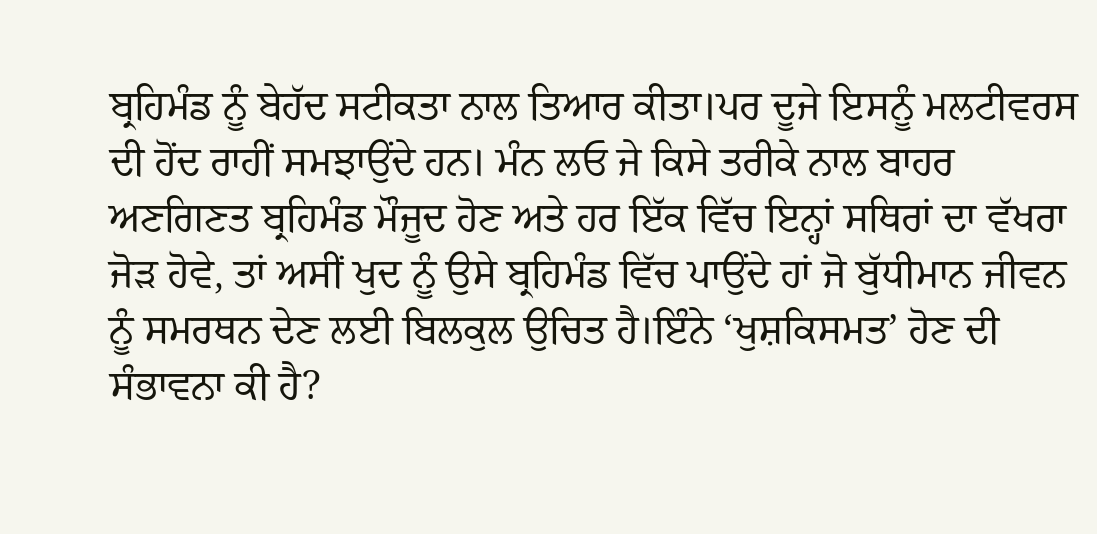ਬ੍ਰਹਿਮੰਡ ਨੂੰ ਬੇਹੱਦ ਸਟੀਕਤਾ ਨਾਲ ਤਿਆਰ ਕੀਤਾ।ਪਰ ਦੂਜੇ ਇਸਨੂੰ ਮਲਟੀਵਰਸ ਦੀ ਹੋਂਦ ਰਾਹੀਂ ਸਮਝਾਉਂਦੇ ਹਨ। ਮੰਨ ਲਓ ਜੇ ਕਿਸੇ ਤਰੀਕੇ ਨਾਲ ਬਾਹਰ ਅਣਗਿਣਤ ਬ੍ਰਹਿਮੰਡ ਮੌਜੂਦ ਹੋਣ ਅਤੇ ਹਰ ਇੱਕ ਵਿੱਚ ਇਨ੍ਹਾਂ ਸਥਿਰਾਂ ਦਾ ਵੱਖਰਾ ਜੋੜ ਹੋਵੇ, ਤਾਂ ਅਸੀਂ ਖੁਦ ਨੂੰ ਉਸੇ ਬ੍ਰਹਿਮੰਡ ਵਿੱਚ ਪਾਉਂਦੇ ਹਾਂ ਜੋ ਬੁੱਧੀਮਾਨ ਜੀਵਨ ਨੂੰ ਸਮਰਥਨ ਦੇਣ ਲਈ ਬਿਲਕੁਲ ਉਚਿਤ ਹੈ।ਇੰਨੇ ‘ਖੁਸ਼ਕਿਸਮਤ’ ਹੋਣ ਦੀ ਸੰਭਾਵਨਾ ਕੀ ਹੈ?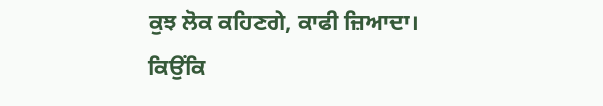ਕੁਝ ਲੋਕ ਕਹਿਣਗੇ, ਕਾਫੀ ਜ਼ਿਆਦਾ। ਕਿਉਂਕਿ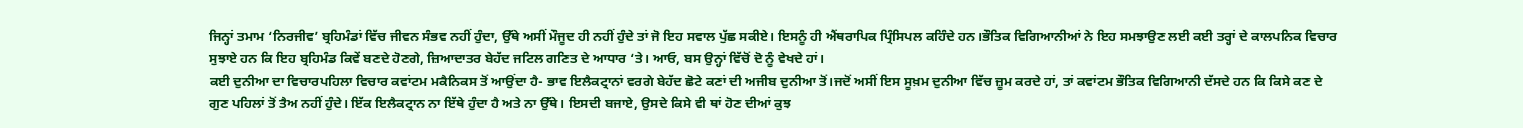ਜਿਨ੍ਹਾਂ ਤਮਾਮ ‘ਨਿਰਜੀਵ’ ਬ੍ਰਹਿਮੰਡਾਂ ਵਿੱਚ ਜੀਵਨ ਸੰਭਵ ਨਹੀਂ ਹੁੰਦਾ, ਉੱਥੇ ਅਸੀਂ ਮੌਜੂਦ ਹੀ ਨਹੀਂ ਹੁੰਦੇ ਤਾਂ ਜੋ ਇਹ ਸਵਾਲ ਪੁੱਛ ਸਕੀਏ। ਇਸਨੂੰ ਹੀ ਐਂਥਰਾਪਿਕ ਪ੍ਰਿੰਸਿਪਲ ਕਹਿੰਦੇ ਹਨ।ਭੌਤਿਕ ਵਿਗਿਆਨੀਆਂ ਨੇ ਇਹ ਸਮਝਾਉਣ ਲਈ ਕਈ ਤਰ੍ਹਾਂ ਦੇ ਕਾਲਪਨਿਕ ਵਿਚਾਰ ਸੁਝਾਏ ਹਨ ਕਿ ਇਹ ਬ੍ਰਹਿਮੰਡ ਕਿਵੇਂ ਬਣਦੇ ਹੋਣਗੇ, ਜ਼ਿਆਦਾਤਰ ਬੇਹੱਦ ਜਟਿਲ ਗਣਿਤ ਦੇ ਆਧਾਰ ‘ਤੇ। ਆਓ, ਬਸ ਉਨ੍ਹਾਂ ਵਿੱਚੋਂ ਦੋ ਨੂੰ ਵੇਖਦੇ ਹਾਂ।
ਕਈ ਦੁਨੀਆ ਦਾ ਵਿਚਾਰਪਹਿਲਾ ਵਿਚਾਰ ਕਵਾਂਟਮ ਮਕੈਨਿਕਸ ਤੋਂ ਆਉਂਦਾ ਹੈ- ਭਾਵ ਇਲੈਕਟ੍ਰਾਨਾਂ ਵਰਗੇ ਬੇਹੱਦ ਛੋਟੇ ਕਣਾਂ ਦੀ ਅਜੀਬ ਦੁਨੀਆ ਤੋਂ।ਜਦੋਂ ਅਸੀਂ ਇਸ ਸੂਖ਼ਮ ਦੁਨੀਆ ਵਿੱਚ ਜ਼ੂਮ ਕਰਦੇ ਹਾਂ, ਤਾਂ ਕਵਾਂਟਮ ਭੌਤਿਕ ਵਿਗਿਆਨੀ ਦੱਸਦੇ ਹਨ ਕਿ ਕਿਸੇ ਕਣ ਦੇ ਗੁਣ ਪਹਿਲਾਂ ਤੋਂ ਤੈਅ ਨਹੀਂ ਹੁੰਦੇ। ਇੱਕ ਇਲੈਕਟ੍ਰਾਨ ਨਾ ਇੱਥੇ ਹੁੰਦਾ ਹੈ ਅਤੇ ਨਾ ਉੱਥੇ। ਇਸਦੀ ਬਜਾਏ, ਉਸਦੇ ਕਿਸੇ ਵੀ ਥਾਂ ਹੋਣ ਦੀਆਂ ਕੁਝ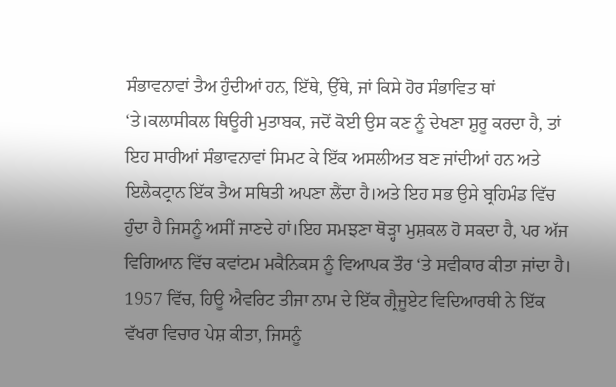ਸੰਭਾਵਨਾਵਾਂ ਤੈਅ ਹੁੰਦੀਆਂ ਹਨ, ਇੱਥੇ, ਉੱਥੇ, ਜਾਂ ਕਿਸੇ ਹੋਰ ਸੰਭਾਵਿਤ ਥਾਂ ‘ਤੇ।ਕਲਾਸੀਕਲ ਥਿਊਰੀ ਮੁਤਾਬਕ, ਜਦੋਂ ਕੋਈ ਉਸ ਕਣ ਨੂੰ ਦੇਖਣਾ ਸ਼ੁਰੂ ਕਰਦਾ ਹੈ, ਤਾਂ ਇਹ ਸਾਰੀਆਂ ਸੰਭਾਵਨਾਵਾਂ ਸਿਮਟ ਕੇ ਇੱਕ ਅਸਲੀਅਤ ਬਣ ਜਾਂਦੀਆਂ ਹਨ ਅਤੇ ਇਲੈਕਟ੍ਰਾਨ ਇੱਕ ਤੈਅ ਸਥਿਤੀ ਅਪਣਾ ਲੈਂਦਾ ਹੈ।ਅਤੇ ਇਹ ਸਭ ਉਸੇ ਬ੍ਰਹਿਮੰਡ ਵਿੱਚ ਹੁੰਦਾ ਹੈ ਜਿਸਨੂੰ ਅਸੀਂ ਜਾਣਦੇ ਹਾਂ।ਇਹ ਸਮਝਣਾ ਥੋੜ੍ਹਾ ਮੁਸ਼ਕਲ ਹੋ ਸਕਦਾ ਹੈ, ਪਰ ਅੱਜ ਵਿਗਿਆਨ ਵਿੱਚ ਕਵਾਂਟਮ ਮਕੈਨਿਕਸ ਨੂੰ ਵਿਆਪਕ ਤੌਰ ‘ਤੇ ਸਵੀਕਾਰ ਕੀਤਾ ਜਾਂਦਾ ਹੈ।
1957 ਵਿੱਚ, ਹਿਊ ਐਵਰਿਟ ਤੀਜਾ ਨਾਮ ਦੇ ਇੱਕ ਗ੍ਰੈਜੂਏਟ ਵਿਦਿਆਰਥੀ ਨੇ ਇੱਕ ਵੱਖਰਾ ਵਿਚਾਰ ਪੇਸ਼ ਕੀਤਾ, ਜਿਸਨੂੰ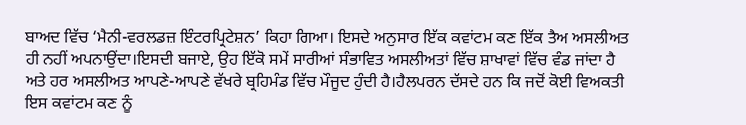ਬਾਅਦ ਵਿੱਚ ‘ਮੈਨੀ-ਵਰਲਡਜ਼ ਇੰਟਰਪ੍ਰਿਟੇਸ਼ਨ’ ਕਿਹਾ ਗਿਆ। ਇਸਦੇ ਅਨੁਸਾਰ ਇੱਕ ਕਵਾਂਟਮ ਕਣ ਇੱਕ ਤੈਅ ਅਸਲੀਅਤ ਹੀ ਨਹੀਂ ਅਪਨਾਉਂਦਾ।ਇਸਦੀ ਬਜਾਏ, ਉਹ ਇੱਕੋ ਸਮੇਂ ਸਾਰੀਆਂ ਸੰਭਾਵਿਤ ਅਸਲੀਅਤਾਂ ਵਿੱਚ ਸ਼ਾਖਾਵਾਂ ਵਿੱਚ ਵੰਡ ਜਾਂਦਾ ਹੈ ਅਤੇ ਹਰ ਅਸਲੀਅਤ ਆਪਣੇ-ਆਪਣੇ ਵੱਖਰੇ ਬ੍ਰਹਿਮੰਡ ਵਿੱਚ ਮੌਜੂਦ ਹੁੰਦੀ ਹੈ।ਹੈਲਪਰਨ ਦੱਸਦੇ ਹਨ ਕਿ ਜਦੋਂ ਕੋਈ ਵਿਅਕਤੀ ਇਸ ਕਵਾਂਟਮ ਕਣ ਨੂੰ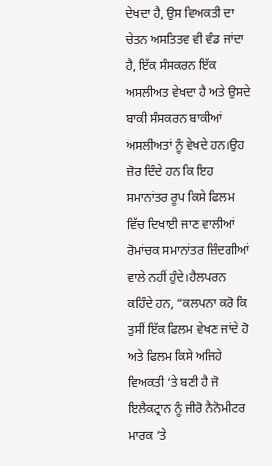ਦੇਖਦਾ ਹੈ, ਉਸ ਵਿਅਕਤੀ ਦਾ ਚੇਤਨ ਅਸਤਿਤਵ ਵੀ ਵੰਡ ਜਾਂਦਾ ਹੈ, ਇੱਕ ਸੰਸਕਰਨ ਇੱਕ ਅਸਲੀਅਤ ਵੇਖਦਾ ਹੈ ਅਤੇ ਉਸਦੇ ਬਾਕੀ ਸੰਸਕਰਨ ਬਾਕੀਆਂ ਅਸਲੀਅਤਾਂ ਨੂੰ ਵੇਖਦੇ ਹਨ।ਉਹ ਜ਼ੋਰ ਦਿੰਦੇ ਹਨ ਕਿ ਇਹ ਸਮਾਨਾਂਤਰ ਰੂਪ ਕਿਸੇ ਫਿਲਮ ਵਿੱਚ ਦਿਖਾਈ ਜਾਣ ਵਾਲੀਆਂ ਰੋਮਾਂਚਕ ਸਮਾਨਾਂਤਰ ਜ਼ਿੰਦਗੀਆਂ ਵਾਲੇ ਨਹੀਂ ਹੁੰਦੇ।ਹੈਲਪਰਨ ਕਹਿੰਦੇ ਹਨ, “ਕਲਪਨਾ ਕਰੋ ਕਿ ਤੁਸੀਂ ਇੱਕ ਫਿਲਮ ਵੇਖਣ ਜਾਂਦੇ ਹੋ ਅਤੇ ਫਿਲਮ ਕਿਸੇ ਅਜਿਹੇ ਵਿਅਕਤੀ ‘ਤੇ ਬਣੀ ਹੈ ਜੋ ਇਲੈਕਟ੍ਰਾਨ ਨੂੰ ਜੀਰੋ ਨੈਨੋਮੀਟਰ ਮਾਰਕ ‘ਤੇ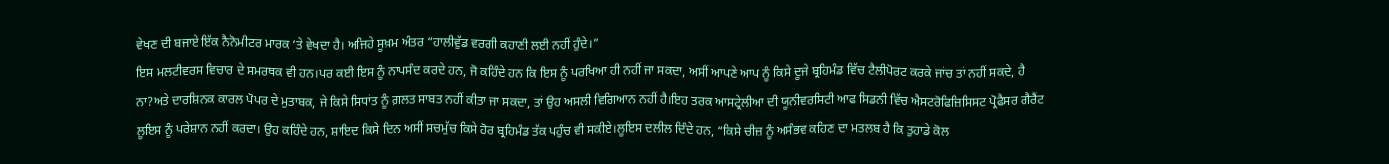ਵੇਖਣ ਦੀ ਬਜਾਏ ਇੱਕ ਨੈਨੋਮੀਟਰ ਮਾਰਕ ‘ਤੇ ਵੇਖਦਾ ਹੈ। ਅਜਿਹੇ ਸੂਖ਼ਮ ਅੰਤਰ “ਹਾਲੀਵੁੱਡ ਵਰਗੀ ਕਹਾਣੀ ਲਈ ਨਹੀਂ ਹੁੰਦੇ।”
ਇਸ ਮਲਟੀਵਰਸ ਵਿਚਾਰ ਦੇ ਸਮਰਥਕ ਵੀ ਹਨ।ਪਰ ਕਈ ਇਸ ਨੂੰ ਨਾਪਸੰਦ ਕਰਦੇ ਹਨ, ਜੋ ਕਹਿੰਦੇ ਹਨ ਕਿ ਇਸ ਨੂੰ ਪਰਖਿਆ ਹੀ ਨਹੀਂ ਜਾ ਸਕਦਾ, ਅਸੀਂ ਆਪਣੇ ਆਪ ਨੂੰ ਕਿਸੇ ਦੂਜੇ ਬ੍ਰਹਿਮੰਡ ਵਿੱਚ ਟੈਲੀਪੋਰਟ ਕਰਕੇ ਜਾਂਚ ਤਾਂ ਨਹੀਂ ਸਕਦੇ, ਹੈ ਨਾ?ਅਤੇ ਦਾਰਸ਼ਿਨਕ ਕਾਰਲ ਪੋਪਰ ਦੇ ਮੁਤਾਬਕ, ਜੇ ਕਿਸੇ ਸਿਧਾਂਤ ਨੂੰ ਗ਼ਲਤ ਸਾਬਤ ਨਹੀਂ ਕੀਤਾ ਜਾ ਸਕਦਾ, ਤਾਂ ਉਹ ਅਸਲੀ ਵਿਗਿਆਨ ਨਹੀਂ ਹੈ।ਇਹ ਤਰਕ ਆਸਟ੍ਰੇਲੀਆ ਦੀ ਯੂਨੀਵਰਸਿਟੀ ਆਫ ਸਿਡਨੀ ਵਿੱਚ ਐਸਟਰੋਫਿਜ਼ਿਸਿਸਟ ਪ੍ਰੋਫੈਸਰ ਗੈਰੈਂਟ ਲੂਇਸ ਨੂੰ ਪਰੇਸ਼ਾਨ ਨਹੀਂ ਕਰਦਾ। ਉਹ ਕਹਿੰਦੇ ਹਨ, ਸ਼ਾਇਦ ਕਿਸੇ ਦਿਨ ਅਸੀਂ ਸਚਮੁੱਚ ਕਿਸੇ ਹੋਰ ਬ੍ਰਹਿਮੰਡ ਤੱਕ ਪਹੁੰਚ ਵੀ ਸਕੀਏ।ਲੂਇਸ ਦਲੀਲ ਦਿੰਦੇ ਹਨ, “ਕਿਸੇ ਚੀਜ਼ ਨੂੰ ਅਸੰਭਵ ਕਹਿਣ ਦਾ ਮਤਲਬ ਹੈ ਕਿ ਤੁਹਾਡੇ ਕੋਲ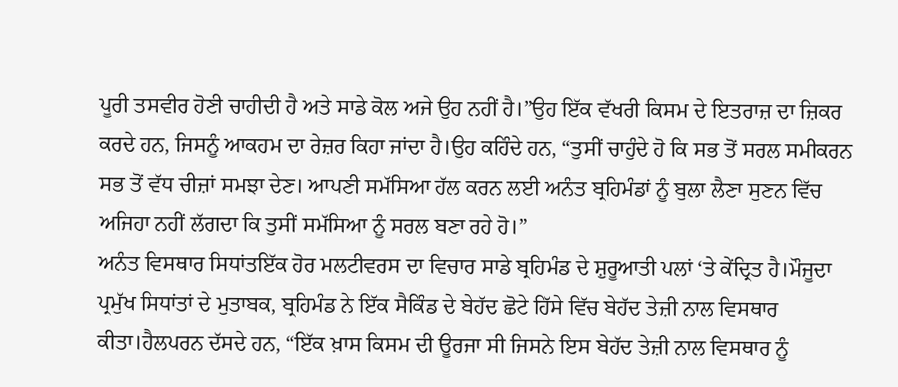ਪੂਰੀ ਤਸਵੀਰ ਹੋਣੀ ਚਾਹੀਦੀ ਹੈ ਅਤੇ ਸਾਡੇ ਕੋਲ ਅਜੇ ਉਹ ਨਹੀਂ ਹੈ।”ਉਹ ਇੱਕ ਵੱਖਰੀ ਕਿਸਮ ਦੇ ਇਤਰਾਜ਼ ਦਾ ਜ਼ਿਕਰ ਕਰਦੇ ਹਨ, ਜਿਸਨੂੰ ਆਕਹਮ ਦਾ ਰੇਜ਼ਰ ਕਿਹਾ ਜਾਂਦਾ ਹੈ।ਉਹ ਕਹਿੰਦੇ ਹਨ, “ਤੁਸੀਂ ਚਾਹੁੰਦੇ ਹੋ ਕਿ ਸਭ ਤੋਂ ਸਰਲ ਸਮੀਕਰਨ ਸਭ ਤੋਂ ਵੱਧ ਚੀਜ਼ਾਂ ਸਮਝਾ ਦੇਣ। ਆਪਣੀ ਸਮੱਸਿਆ ਹੱਲ ਕਰਨ ਲਈ ਅਨੰਤ ਬ੍ਰਹਿਮੰਡਾਂ ਨੂੰ ਬੁਲਾ ਲੈਣਾ ਸੁਣਨ ਵਿੱਚ ਅਜਿਹਾ ਨਹੀਂ ਲੱਗਦਾ ਕਿ ਤੁਸੀਂ ਸਮੱਸਿਆ ਨੂੰ ਸਰਲ ਬਣਾ ਰਹੇ ਹੋ।”
ਅਨੰਤ ਵਿਸਥਾਰ ਸਿਧਾਂਤਇੱਕ ਹੋਰ ਮਲਟੀਵਰਸ ਦਾ ਵਿਚਾਰ ਸਾਡੇ ਬ੍ਰਹਿਮੰਡ ਦੇ ਸ਼ੁਰੂਆਤੀ ਪਲਾਂ ‘ਤੇ ਕੇਂਦ੍ਰਿਤ ਹੈ।ਮੌਜੂਦਾ ਪ੍ਰਮੁੱਖ ਸਿਧਾਂਤਾਂ ਦੇ ਮੁਤਾਬਕ, ਬ੍ਰਹਿਮੰਡ ਨੇ ਇੱਕ ਸੈਕਿੰਡ ਦੇ ਬੇਹੱਦ ਛੋਟੇ ਹਿੱਸੇ ਵਿੱਚ ਬੇਹੱਦ ਤੇਜ਼ੀ ਨਾਲ ਵਿਸਥਾਰ ਕੀਤਾ।ਹੈਲਪਰਨ ਦੱਸਦੇ ਹਨ, “ਇੱਕ ਖ਼ਾਸ ਕਿਸਮ ਦੀ ਊਰਜਾ ਸੀ ਜਿਸਨੇ ਇਸ ਬੇਹੱਦ ਤੇਜ਼ੀ ਨਾਲ ਵਿਸਥਾਰ ਨੂੰ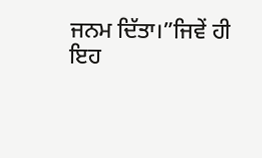ਜਨਮ ਦਿੱਤਾ।”ਜਿਵੇਂ ਹੀ ਇਹ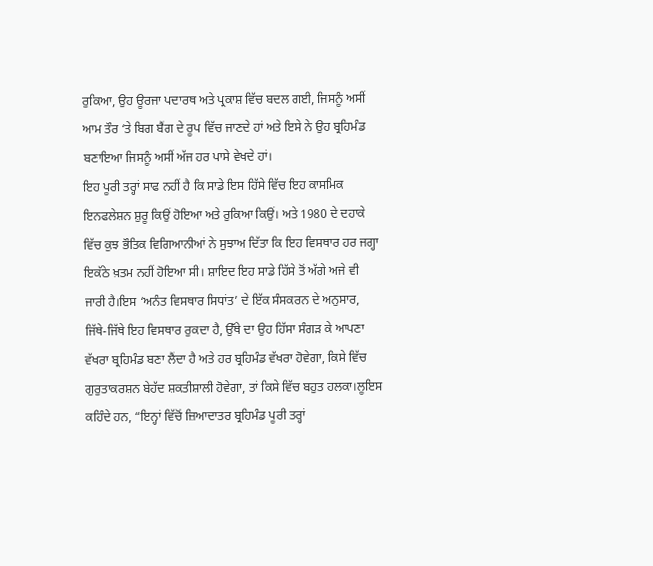ਰੁਕਿਆ, ਉਹ ਊਰਜਾ ਪਦਾਰਥ ਅਤੇ ਪ੍ਰਕਾਸ਼ ਵਿੱਚ ਬਦਲ ਗਈ, ਜਿਸਨੂੰ ਅਸੀਂ ਆਮ ਤੌਰ ‘ਤੇ ਬਿਗ ਬੈਂਗ ਦੇ ਰੂਪ ਵਿੱਚ ਜਾਣਦੇ ਹਾਂ ਅਤੇ ਇਸੇ ਨੇ ਉਹ ਬ੍ਰਹਿਮੰਡ ਬਣਾਇਆ ਜਿਸਨੂੰ ਅਸੀਂ ਅੱਜ ਹਰ ਪਾਸੇ ਵੇਖਦੇ ਹਾਂ।
ਇਹ ਪੂਰੀ ਤਰ੍ਹਾਂ ਸਾਫ ਨਹੀਂ ਹੈ ਕਿ ਸਾਡੇ ਇਸ ਹਿੱਸੇ ਵਿੱਚ ਇਹ ਕਾਸਮਿਕ ਇਨਫਲੇਸ਼ਨ ਸ਼ੁਰੂ ਕਿਉਂ ਹੋਇਆ ਅਤੇ ਰੁਕਿਆ ਕਿਉਂ। ਅਤੇ 1980 ਦੇ ਦਹਾਕੇ ਵਿੱਚ ਕੁਝ ਭੌਤਿਕ ਵਿਗਿਆਨੀਆਂ ਨੇ ਸੁਝਾਅ ਦਿੱਤਾ ਕਿ ਇਹ ਵਿਸਥਾਰ ਹਰ ਜਗ੍ਹਾ ਇਕੱਠੇ ਖ਼ਤਮ ਨਹੀਂ ਹੋਇਆ ਸੀ। ਸ਼ਾਇਦ ਇਹ ਸਾਡੇ ਹਿੱਸੇ ਤੋਂ ਅੱਗੇ ਅਜੇ ਵੀ ਜਾਰੀ ਹੈ।ਇਸ ‘ਅਨੰਤ ਵਿਸਥਾਰ ਸਿਧਾਂਤ’ ਦੇ ਇੱਕ ਸੰਸਕਰਨ ਦੇ ਅਨੁਸਾਰ, ਜਿੱਥੇ-ਜਿੱਥੇ ਇਹ ਵਿਸਥਾਰ ਰੁਕਦਾ ਹੈ, ਉੱਥੇ ਦਾ ਉਹ ਹਿੱਸਾ ਸੰਗੜ ਕੇ ਆਪਣਾ ਵੱਖਰਾ ਬ੍ਰਹਿਮੰਡ ਬਣਾ ਲੈਂਦਾ ਹੈ ਅਤੇ ਹਰ ਬ੍ਰਹਿਮੰਡ ਵੱਖਰਾ ਹੋਵੇਗਾ, ਕਿਸੇ ਵਿੱਚ ਗੁਰੁਤਾਕਰਸ਼ਨ ਬੇਹੱਦ ਸ਼ਕਤੀਸ਼ਾਲੀ ਹੋਵੇਗਾ, ਤਾਂ ਕਿਸੇ ਵਿੱਚ ਬਹੁਤ ਹਲਕਾ।ਲੂਇਸ ਕਹਿੰਦੇ ਹਨ, “ਇਨ੍ਹਾਂ ਵਿੱਚੋਂ ਜ਼ਿਆਦਾਤਰ ਬ੍ਰਹਿਮੰਡ ਪੂਰੀ ਤਰ੍ਹਾਂ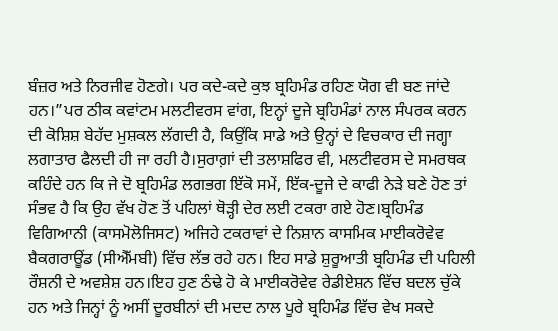ਬੰਜ਼ਰ ਅਤੇ ਨਿਰਜੀਵ ਹੋਣਗੇ। ਪਰ ਕਦੇ-ਕਦੇ ਕੁਝ ਬ੍ਰਹਿਮੰਡ ਰਹਿਣ ਯੋਗ ਵੀ ਬਣ ਜਾਂਦੇ ਹਨ।”ਪਰ ਠੀਕ ਕਵਾਂਟਮ ਮਲਟੀਵਰਸ ਵਾਂਗ, ਇਨ੍ਹਾਂ ਦੂਜੇ ਬ੍ਰਹਿਮੰਡਾਂ ਨਾਲ ਸੰਪਰਕ ਕਰਨ ਦੀ ਕੋਸ਼ਿਸ਼ ਬੇਹੱਦ ਮੁਸ਼ਕਲ ਲੱਗਦੀ ਹੈ, ਕਿਉਂਕਿ ਸਾਡੇ ਅਤੇ ਉਨ੍ਹਾਂ ਦੇ ਵਿਚਕਾਰ ਦੀ ਜਗ੍ਹਾ ਲਗਾਤਾਰ ਫੈਲਦੀ ਹੀ ਜਾ ਰਹੀ ਹੈ।ਸੁਰਾਗ਼ਾਂ ਦੀ ਤਲਾਸ਼ਫਿਰ ਵੀ, ਮਲਟੀਵਰਸ ਦੇ ਸਮਰਥਕ ਕਹਿੰਦੇ ਹਨ ਕਿ ਜੇ ਦੋ ਬ੍ਰਹਿਮੰਡ ਲਗਭਗ ਇੱਕੋ ਸਮੇਂ, ਇੱਕ-ਦੂਜੇ ਦੇ ਕਾਫੀ ਨੇੜੇ ਬਣੇ ਹੋਣ ਤਾਂ ਸੰਭਵ ਹੈ ਕਿ ਉਹ ਵੱਖ ਹੋਣ ਤੋਂ ਪਹਿਲਾਂ ਥੋੜ੍ਹੀ ਦੇਰ ਲਈ ਟਕਰਾ ਗਏ ਹੋਣ।ਬ੍ਰਹਿਮੰਡ ਵਿਗਿਆਨੀ (ਕਾਸਮੋਲੋਜਿਸਟ) ਅਜਿਹੇ ਟਕਰਾਵਾਂ ਦੇ ਨਿਸ਼ਾਨ ਕਾਸਮਿਕ ਮਾਈਕਰੋਵੇਵ ਬੈਕਗਰਾਊਂਡ (ਸੀਐੱਮਬੀ) ਵਿੱਚ ਲੱਭ ਰਹੇ ਹਨ। ਇਹ ਸਾਡੇ ਸ਼ੁਰੂਆਤੀ ਬ੍ਰਹਿਮੰਡ ਦੀ ਪਹਿਲੀ ਰੌਸ਼ਨੀ ਦੇ ਅਵਸ਼ੇਸ਼ ਹਨ।ਇਹ ਹੁਣ ਠੰਢੇ ਹੋ ਕੇ ਮਾਈਕਰੋਵੇਵ ਰੇਡੀਏਸ਼ਨ ਵਿੱਚ ਬਦਲ ਚੁੱਕੇ ਹਨ ਅਤੇ ਜਿਨ੍ਹਾਂ ਨੂੰ ਅਸੀਂ ਦੂਰਬੀਨਾਂ ਦੀ ਮਦਦ ਨਾਲ ਪੂਰੇ ਬ੍ਰਹਿਮੰਡ ਵਿੱਚ ਵੇਖ ਸਕਦੇ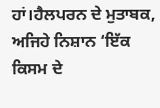ਹਾਂ।ਹੈਲਪਰਨ ਦੇ ਮੁਤਾਬਕ, ਅਜਿਹੇ ਨਿਸ਼ਾਨ ‘ਇੱਕ ਕਿਸਮ ਦੇ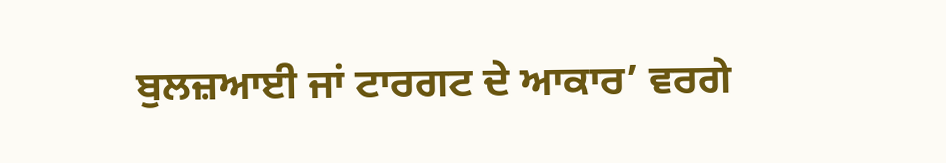ਬੁਲਜ਼ਆਈ ਜਾਂ ਟਾਰਗਟ ਦੇ ਆਕਾਰ’ ਵਰਗੇ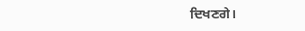ਦਿਖਣਗੇ।